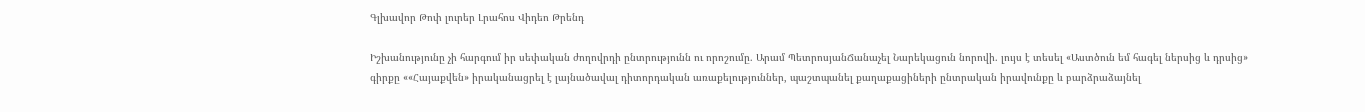Գլխավոր Թոփ լուրեր Լրահոս Վիդեո Թրենդ

Իշխանությունը չի հարգում իր սեփական ժողովրդի ընտրությունն ու որոշումը. Արամ ՊետրոսյանՃանաչել Նարեկացուն նորովի. լույս է տեսել «Աստծուն եմ հագել ներսից և դրսից» գիրքը ««Հայաքվեն» իրականացրել է լայնածավալ դիտորդական առաքելություններ, պաշտպանել քաղաքացիների ընտրական իրավունքը և բարձրաձայնել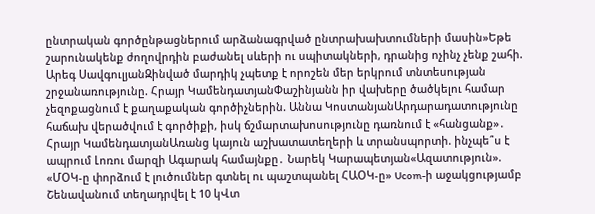ընտրական գործընթացներում արձանագրված ընտրախախտումների մասին»Եթե շարունակենք ժողովրդին բաժանել սևերի ու սպիտակների, դրանից ոչինչ չենք շահի. Արեգ ՍավգուլյանԶինված մարդիկ չպետք է որոշեն մեր երկրում տնտեսության շրջանառությունը. Հրայր ԿամենդատյանՓաշինյանն իր վախերը ծածկելու համար չեզոքացնում է քաղաքական գործիչներին. Աննա ԿոստանյանԱրդարադատությունը հաճախ վերածվում է գործիքի, իսկ ճշմարտախոսությունը դառնում է «հանցանք»․ Հրայր ԿամենդատյանԱռանց կայուն աշխատատեղերի և տրանսպորտի. ինչպե՞ս է ապրում Լոռու մարզի Ագարակ համայնքը․ Նարեկ Կարապետյան«Ազատություն». «ՄՕԿ-ը փորձում է լուծումներ գտնել ու պաշտպանել ՀԱՕԿ-ը» Ucom-ի աջակցությամբ Շենավանում տեղադրվել է 10 կՎտ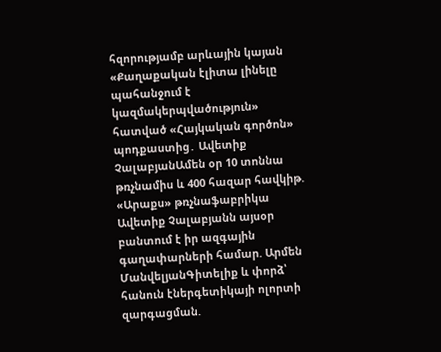հզորությամբ արևային կայան «Քաղաքական էլիտա լինելը պահանջում է կազմակերպվածություն» հատված «Հայկական գործոն» պոդքաստից․ Ավետիք ՉալաբյանԱմեն օր 10 տոննա թռչնամիս և 400 հազար հավկիթ. «Արաքս» թռչնաֆաբրիկա Ավետիք Չալաբյանն այսօր բանտում է իր ազգային գաղափարների համար. Արմեն ՄանվելյանԳիտելիք և փորձ՝ հանուն էներգետիկայի ոլորտի զարգացման.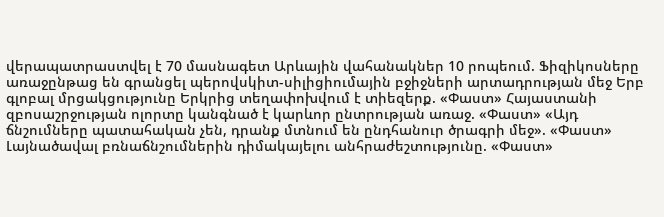վերապատրաստվել է 70 մասնագետ Արևային վահանակներ 10 րոպեում. Ֆիզիկոսները առաջընթաց են գրանցել պերովսկիտ-սիլիցիումային բջիջների արտադրության մեջ Երբ գլոբալ մրցակցությունը Երկրից տեղափոխվում է տիեզերք. «Փաստ» Հայաստանի զբոսաշրջության ոլորտը կանգնած է կարևոր ընտրության առաջ. «Փաստ» «Այդ ճնշումները պատահական չեն, դրանք մտնում են ընդհանուր ծրագրի մեջ». «Փաստ» Լայնածավալ բռնաճնշումներին դիմակայելու անհրաժեշտությունը. «Փաստ»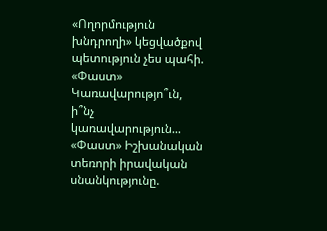«Ողորմություն խնդրողի» կեցվածքով պետություն չես պահի. «Փաստ» Կառավարությո՞ւն, ի՞նչ կառավարություն... «Փաստ» Իշխանական տեռորի իրավական սնանկությունը.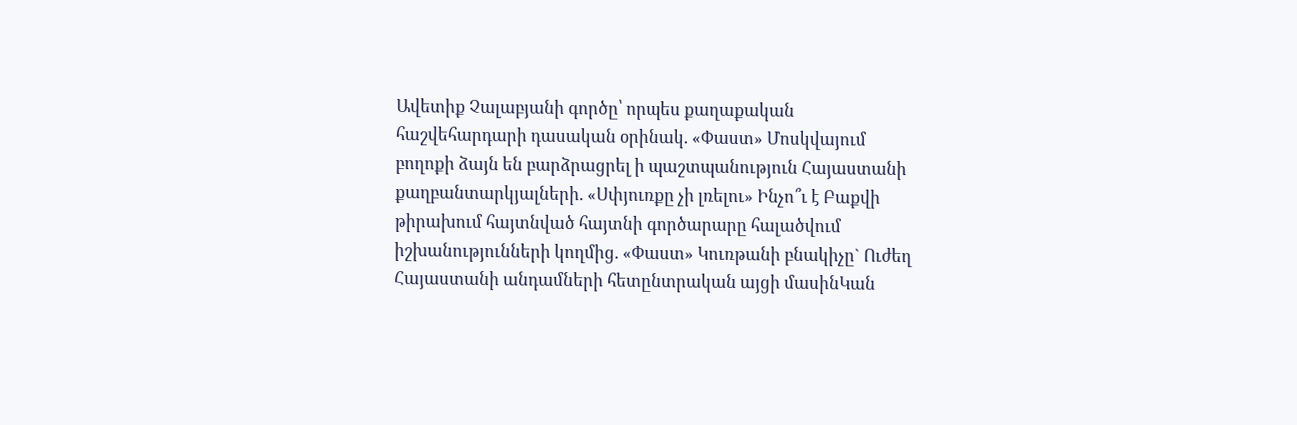Ավետիք Չալաբյանի գործը՝ որպես քաղաքական հաշվեհարդարի դասական օրինակ. «Փաստ» Մոսկվայում բողոքի ձայն են բարձրացրել ի պաշտպանություն Հայաստանի քաղբանտարկյալների. «Սփյուռքը չի լռելու» Ինչո՞ւ է Բաքվի թիրախում հայտնված հայտնի գործարարը հալածվում իշխանությունների կողմից. «Փաստ» Կուռթանի բնակիչը` Ուժեղ Հայաստանի անդամների հետընտրական այցի մասինԿան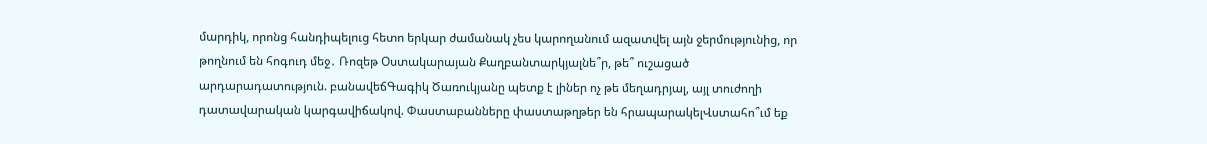մարդիկ, որոնց հանդիպելուց հետո երկար ժամանակ չես կարողանում ազատվել այն ջերմությունից, որ թողնում են հոգուդ մեջ․ Ռոզեթ Օստակարայան Քաղբանտարկյալնե՞ր, թե՞ ուշացած արդարադատություն. բանավեճԳագիկ Ծառուկյանը պետք է լիներ ոչ թե մեղադրյալ, այլ տուժողի դատավարական կարգավիճակով. Փաստաբանները փաստաթղթեր են հրապարակելՎստահո՞ւմ եք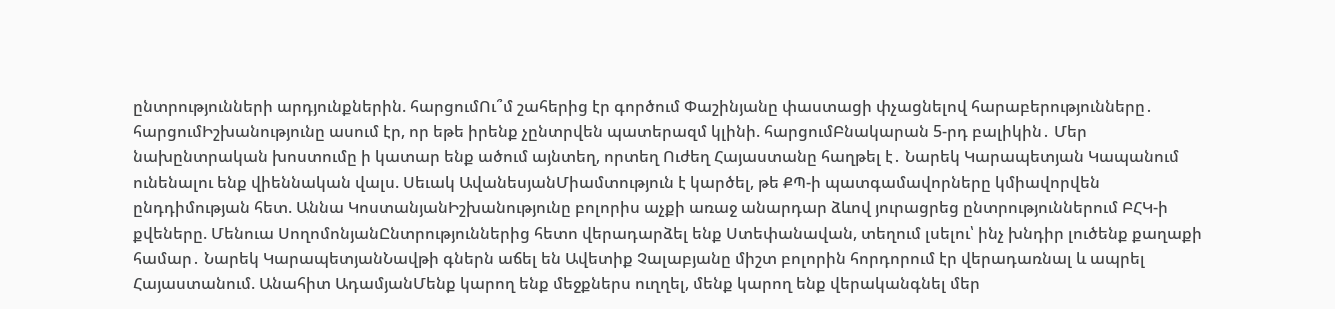ընտրությունների արդյունքներին. հարցումՈւ՞մ շահերից էր գործում Փաշինյանը փաստացի փչացնելով հարաբերությունները․ հարցումԻշխանությունը ասում էր, որ եթե իրենք չընտրվեն պատերազմ կլինի. հարցումԲնակարան 5-րդ բալիկին․ Մեր նախընտրական խոստումը ի կատար ենք ածում այնտեղ, որտեղ Ուժեղ Հայաստանը հաղթել է․ Նարեկ Կարապետյան Կապանում ունենալու ենք վիեննական վալս. Սեւակ ԱվանեսյանՄիամտություն է կարծել, թե ՔՊ-ի պատգամավորները կմիավորվեն ընդդիմության հետ. Աննա ԿոստանյանԻշխանությունը բոլորիս աչքի առաջ անարդար ձևով յուրացրեց ընտրություններում ԲՀԿ-ի քվեները. Մենուա ՍողոմոնյանԸնտրություններից հետո վերադարձել ենք Ստեփանավան, տեղում լսելու՝ ինչ խնդիր լուծենք քաղաքի համար․ Նարեկ ԿարապետյանՆավթի գներն աճել են Ավետիք Չալաբյանը միշտ բոլորին հորդորում էր վերադառնալ և ապրել Հայաստանում. Անահիտ ԱդամյանՄենք կարող ենք մեջքներս ուղղել, մենք կարող ենք վերականգնել մեր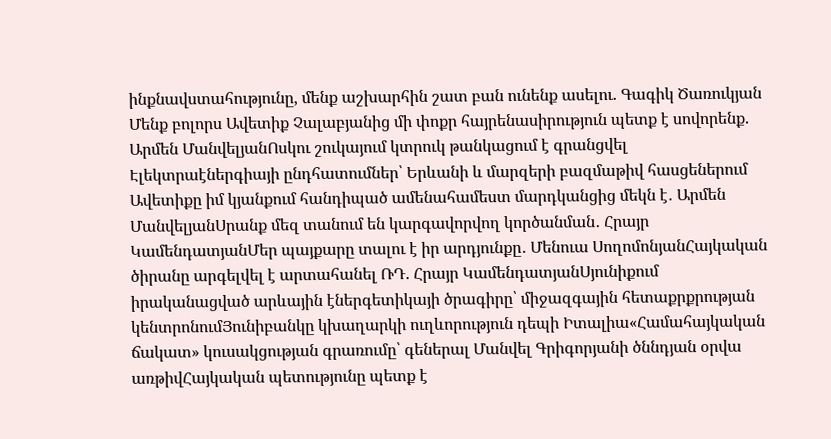ինքնավստահությունը, մենք աշխարհին շատ բան ունենք ասելու. Գագիկ Ծառուկյան Մենք բոլորս Ավետիք Չալաբյանից մի փոքր հայրենասիրություն պետք է սովորենք. Արմեն ՄանվելյանՈսկու շուկայում կտրուկ թանկացում է գրանցվել Էլեկտրաէներգիայի ընդհատումներ՝ Երևանի և մարզերի բազմաթիվ հասցեներում Ավետիքը իմ կյանքում հանդիպած ամենահամեստ մարդկանցից մեկն է․ Արմեն ՄանվելյանՍրանք մեզ տանում են կարգավորվող կործանման․ Հրայր ԿամենդատյանՄեր պայքարը տալու է իր արդյունքը․ Մենուա ՍողոմոնյանՀայկական ծիրանը արգելվել է արտահանել ՌԴ. Հրայր ԿամենդատյանՍյունիքում իրականացված արևային էներգետիկայի ծրագիրը՝ միջազգային հետաքրքրության կենտրոնումՅունիբանկը կխաղարկի ուղևորություն դեպի Իտալիա«Համահայկական ճակատ» կուսակցության գրառումը՝ գեներալ Մանվել Գրիգորյանի ծննդյան օրվա առթիվՀայկական պետությունը պետք է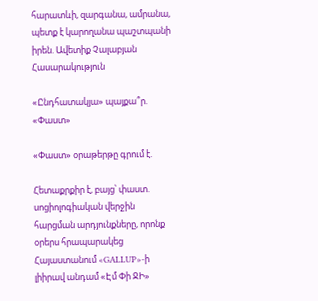հարատևի, զարգանա, ամրանա, պետք է կարողանա պաշտպանի իրեն. Ավետիք Չալաբյան
Հասարակություն

«Ընդհատակյա» պայքա՞ր. «Փաստ»

«Փաստ» օրաթերթը գրում է.

Հետաքրքիր է, բայց՝ փաստ. սոցիոլոգիական վերջին հարցման արդյունքները, որոնք օրերս հրապարակեց Հայաստանում «GALLUP»-ի լիիրավ անդամ «Էմ Փի ՋԻ»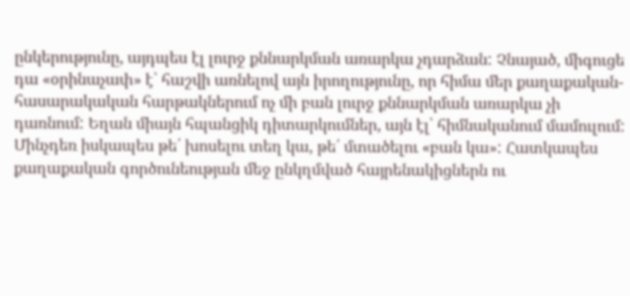ընկերությունը, այդպես էլ լուրջ քննարկման առարկա չդարձան: Չնայած, միգուցե դա «օրինաչափ» է՝ հաշվի առնելով այն իրողությունը, որ հիմա մեր քաղաքական-հասարակական հարթակներում ոչ մի բան լուրջ քննարկման առարկա չի դառնում: Եղան միայն հպանցիկ դիտարկումներ, այն էլ՝ հիմնականում մամուլում: Մինչդեռ իսկապես թե՛ խոսելու տեղ կա, թե՛ մտածելու «բան կա»: Հատկապես քաղաքական գործունեության մեջ ընկղմված հայրենակիցներն ու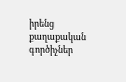իրենց քաղաքական գործիչներ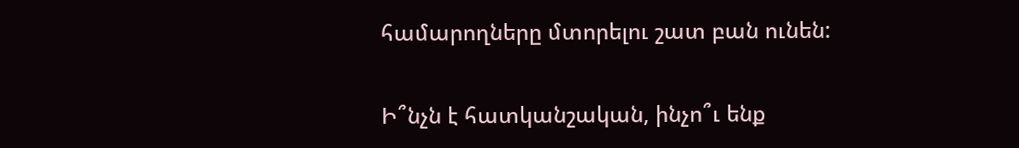համարողները մտորելու շատ բան ունեն:

Ի՞նչն է հատկանշական, ինչո՞ւ ենք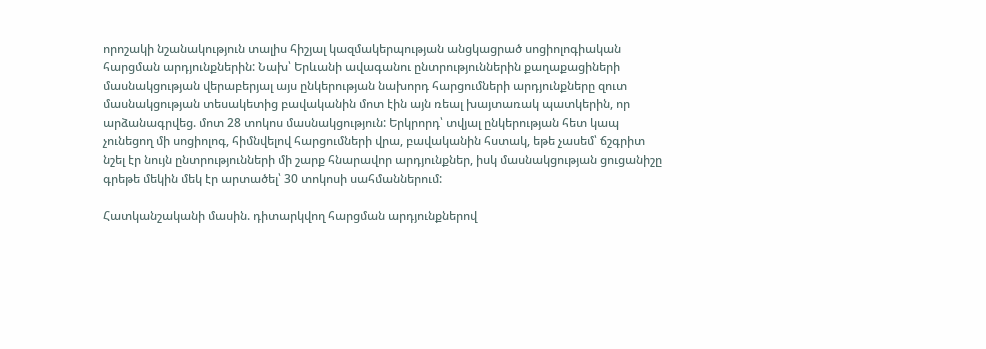որոշակի նշանակություն տալիս հիշյալ կազմակերպության անցկացրած սոցիոլոգիական հարցման արդյունքներին: Նախ՝ Երևանի ավագանու ընտրություններին քաղաքացիների մասնակցության վերաբերյալ այս ընկերության նախորդ հարցումների արդյունքները զուտ մասնակցության տեսակետից բավականին մոտ էին այն ռեալ խայտառակ պատկերին, որ արձանագրվեց. մոտ 28 տոկոս մասնակցություն: Երկրորդ՝ տվյալ ընկերության հետ կապ չունեցող մի սոցիոլոգ, հիմնվելով հարցումների վրա, բավականին հստակ, եթե չասեմ՝ ճշգրիտ նշել էր նույն ընտրությունների մի շարք հնարավոր արդյունքներ, իսկ մասնակցության ցուցանիշը գրեթե մեկին մեկ էր արտածել՝ 30 տոկոսի սահմաններում:

Հատկանշականի մասին. դիտարկվող հարցման արդյունքներով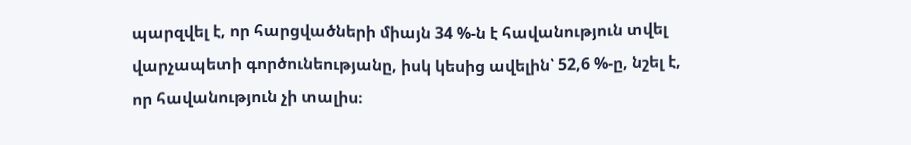պարզվել է, որ հարցվածների միայն 34 %-ն է հավանություն տվել վարչապետի գործունեությանը, իսկ կեսից ավելին՝ 52,6 %-ը, նշել է, որ հավանություն չի տալիս։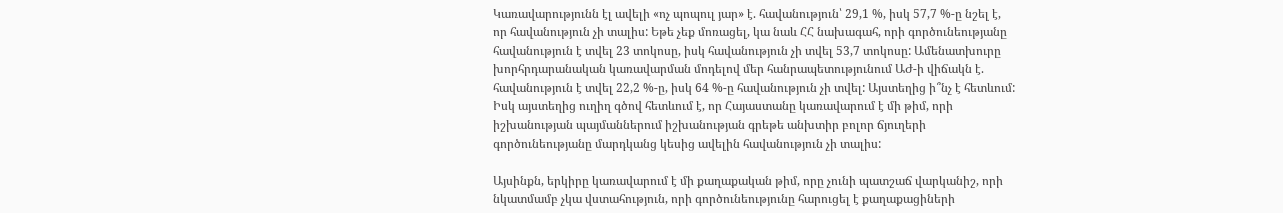Կառավարությունն էլ ավելի «ոչ պոպուլ յար» է. հավանություն՝ 29,1 %, իսկ 57,7 %-ը նշել է, որ հավանություն չի տալիս: Եթե չեք մոռացել, կա նաև ՀՀ նախագահ, որի գործունեությանը հավանություն է տվել 23 տոկոսը, իսկ հավանություն չի տվել 53,7 տոկոսը: Ամենատխուրը խորհրդարանական կառավարման մոդելով մեր հանրապետությունում ԱԺ-ի վիճակն է. հավանություն է տվել 22,2 %-ը, իսկ 64 %-ը հավանություն չի տվել: Այստեղից ի՞նչ է հետևում: Իսկ այստեղից ուղիղ գծով հետևում է, որ Հայաստանը կառավարում է մի թիմ, որի իշխանության պայմաններում իշխանության գրեթե անխտիր բոլոր ճյուղերի գործունեությանը մարդկանց կեսից ավելին հավանություն չի տալիս:

Այսինքն, երկիրը կառավարում է մի քաղաքական թիմ, որը չունի պատշաճ վարկանիշ, որի նկատմամբ չկա վստահություն, որի գործունեությունը հարուցել է քաղաքացիների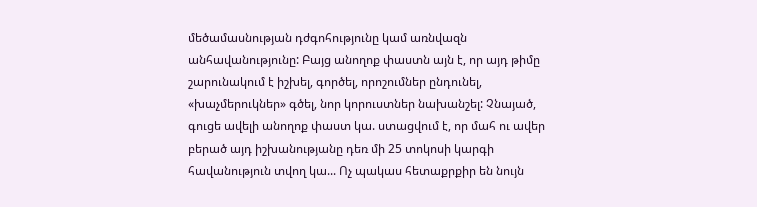մեծամասնության դժգոհությունը կամ առնվազն անհավանությունը: Բայց անողոք փաստն այն է, որ այդ թիմը շարունակում է իշխել, գործել, որոշումներ ընդունել, «խաչմերուկներ» գծել, նոր կորուստներ նախանշել: Չնայած, գուցե ավելի անողոք փաստ կա. ստացվում է, որ մահ ու ավեր բերած այդ իշխանությանը դեռ մի 25 տոկոսի կարգի հավանություն տվող կա... Ոչ պակաս հետաքրքիր են նույն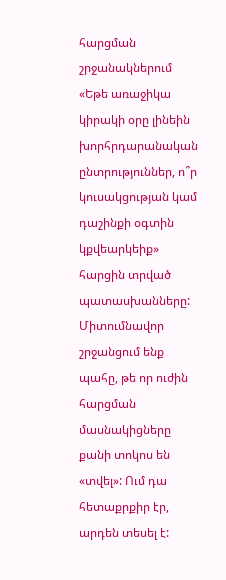հարցման շրջանակներում «Եթե առաջիկա կիրակի օրը լինեին խորհրդարանական ընտրություններ, ո՞ր կուսակցության կամ դաշինքի օգտին կքվեարկեիք» հարցին տրված պատասխանները: Միտումնավոր շրջանցում ենք պահը, թե որ ուժին հարցման մասնակիցները քանի տոկոս են «տվել»: Ում դա հետաքրքիր էր, արդեն տեսել է: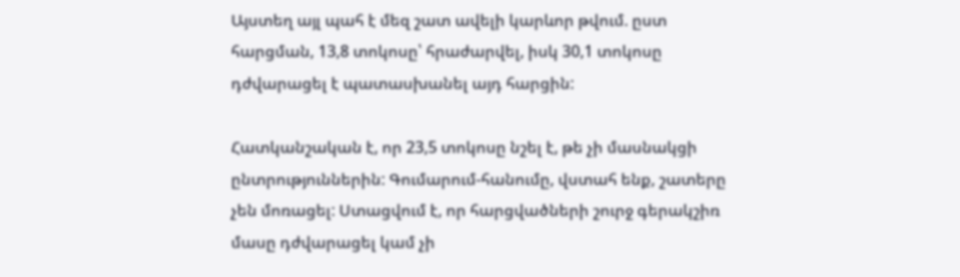Այստեղ այլ պահ է մեզ շատ ավելի կարևոր թվում. ըստ հարցման, 13,8 տոկոսը՝ հրաժարվել, իսկ 30,1 տոկոսը դժվարացել է պատասխանել այդ հարցին:

Հատկանշական է, որ 23,5 տոկոսը նշել է, թե չի մասնակցի ընտրություններին: Գումարում-հանումը, վստահ ենք, շատերը չեն մոռացել: Ստացվում է, որ հարցվածների շուրջ գերակշիռ մասը դժվարացել կամ չի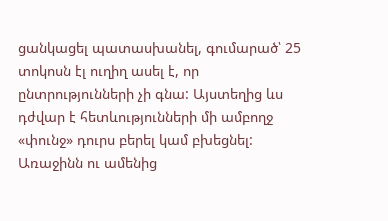ցանկացել պատասխանել, գումարած՝ 25 տոկոսն էլ ուղիղ ասել է, որ ընտրությունների չի գնա: Այստեղից ևս դժվար է հետևությունների մի ամբողջ «փունջ» դուրս բերել կամ բխեցնել: Առաջինն ու ամենից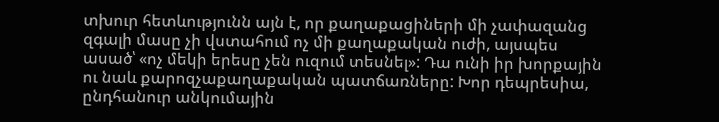տխուր հետևությունն այն է, որ քաղաքացիների մի չափազանց զգալի մասը չի վստահում ոչ մի քաղաքական ուժի, այսպես ասած՝ «ոչ մեկի երեսը չեն ուզում տեսնել»: Դա ունի իր խորքային ու նաև քարոզչաքաղաքական պատճառները: Խոր դեպրեսիա, ընդհանուր անկումային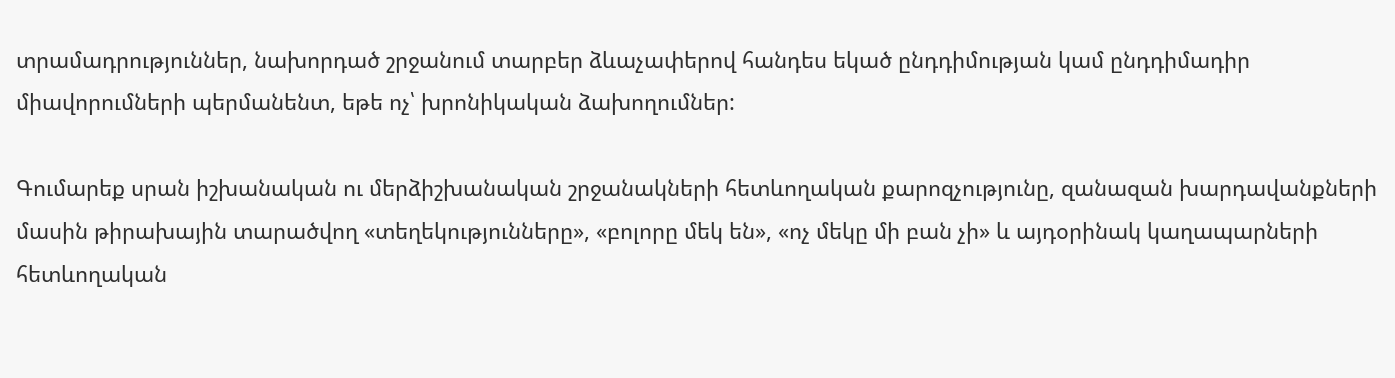տրամադրություններ, նախորդած շրջանում տարբեր ձևաչափերով հանդես եկած ընդդիմության կամ ընդդիմադիր միավորումների պերմանենտ, եթե ոչ՝ խրոնիկական ձախողումներ:

Գումարեք սրան իշխանական ու մերձիշխանական շրջանակների հետևողական քարոզչությունը, զանազան խարդավանքների մասին թիրախային տարածվող «տեղեկությունները», «բոլորը մեկ են», «ոչ մեկը մի բան չի» և այդօրինակ կաղապարների հետևողական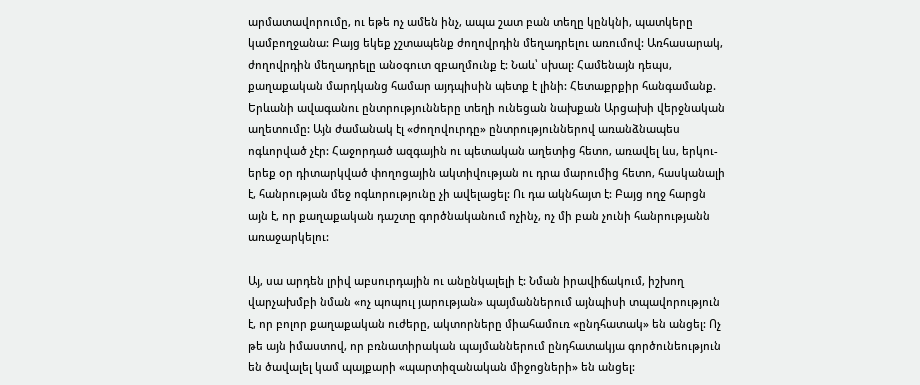արմատավորումը, ու եթե ոչ ամեն ինչ, ապա շատ բան տեղը կընկնի, պատկերը կամբողջանա: Բայց եկեք չշտապենք ժողովրդին մեղադրելու առումով: Առհասարակ, ժողովրդին մեղադրելը անօգուտ զբաղմունք է: Նաև՝ սխալ: Համենայն դեպս, քաղաքական մարդկանց համար այդպիսին պետք է լինի: Հետաքրքիր հանգամանք. Երևանի ավագանու ընտրությունները տեղի ունեցան նախքան Արցախի վերջնական աղետումը: Այն ժամանակ էլ «ժողովուրդը» ընտրություններով առանձնապես ոգևորված չէր: Հաջորդած ազգային ու պետական աղետից հետո, առավել ևս, երկու-երեք օր դիտարկված փողոցային ակտիվության ու դրա մարումից հետո, հասկանալի է, հանրության մեջ ոգևորությունը չի ավելացել: Ու դա ակնհայտ է: Բայց ողջ հարցն այն է, որ քաղաքական դաշտը գործնականում ոչինչ, ոչ մի բան չունի հանրությանն առաջարկելու:

Այ, սա արդեն լրիվ աբսուրդային ու անընկալելի է: Նման իրավիճակում, իշխող վարչախմբի նման «ոչ պոպուլ յարության» պայմաններում այնպիսի տպավորություն է, որ բոլոր քաղաքական ուժերը, ակտորները միահամուռ «ընդհատակ» են անցել: Ոչ թե այն իմաստով, որ բռնատիրական պայմաններում ընդհատակյա գործունեություն են ծավալել կամ պայքարի «պարտիզանական միջոցների» են անցել: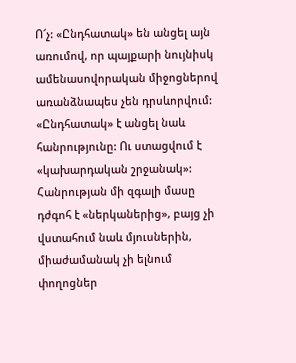Ո՜չ: «Ընդհատակ» են անցել այն առումով, որ պայքարի նույնիսկ ամենասովորական միջոցներով առանձնապես չեն դրսևորվում: «Ընդհատակ» է անցել նաև հանրությունը: Ու ստացվում է «կախարդական շրջանակ»: Հանրության մի զգալի մասը դժգոհ է «ներկաներից», բայց չի վստահում նաև մյուսներին, միաժամանակ չի ելնում փողոցներ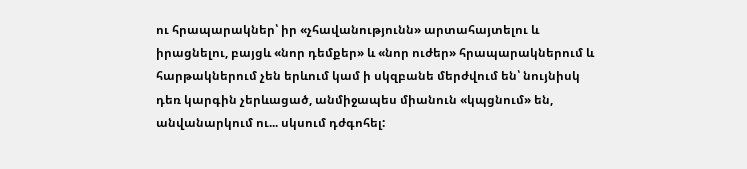ու հրապարակներ՝ իր «չհավանությունն» արտահայտելու և իրացնելու, բայցև «նոր դեմքեր» և «նոր ուժեր» հրապարակներում և հարթակներում չեն երևում կամ ի սկզբանե մերժվում են՝ նույնիսկ դեռ կարգին չերևացած, անմիջապես միանուն «կպցնում» են, անվանարկում ու... սկսում դժգոհել: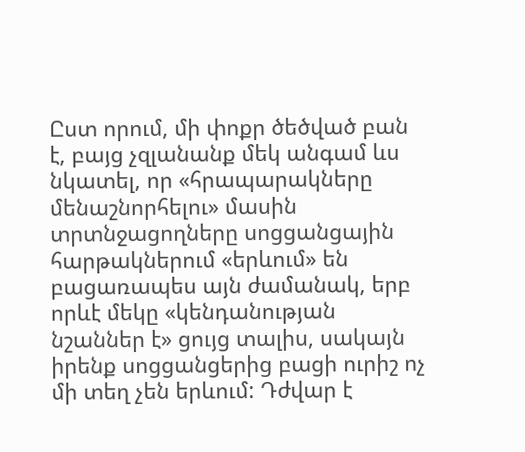Ըստ որում, մի փոքր ծեծված բան է, բայց չզլանանք մեկ անգամ ևս նկատել, որ «հրապարակները մենաշնորհելու» մասին տրտնջացողները սոցցանցային հարթակներում «երևում» են բացառապես այն ժամանակ, երբ որևէ մեկը «կենդանության նշաններ է» ցույց տալիս, սակայն իրենք սոցցանցերից բացի ուրիշ ոչ մի տեղ չեն երևում: Դժվար է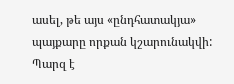ասել, թե այս «ընդհատակյա» պայքարը որքան կշարունակվի: Պարզ է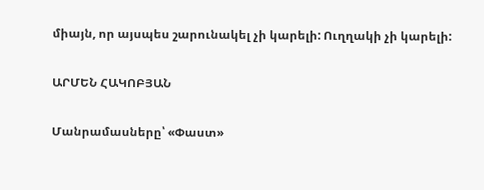միայն, որ այսպես շարունակել չի կարելի: Ուղղակի չի կարելի:

ԱՐՄԵՆ ՀԱԿՈԲՅԱՆ

Մանրամասները՝ «Փաստ»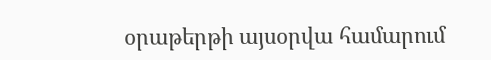օրաթերթի այսօրվա համարում